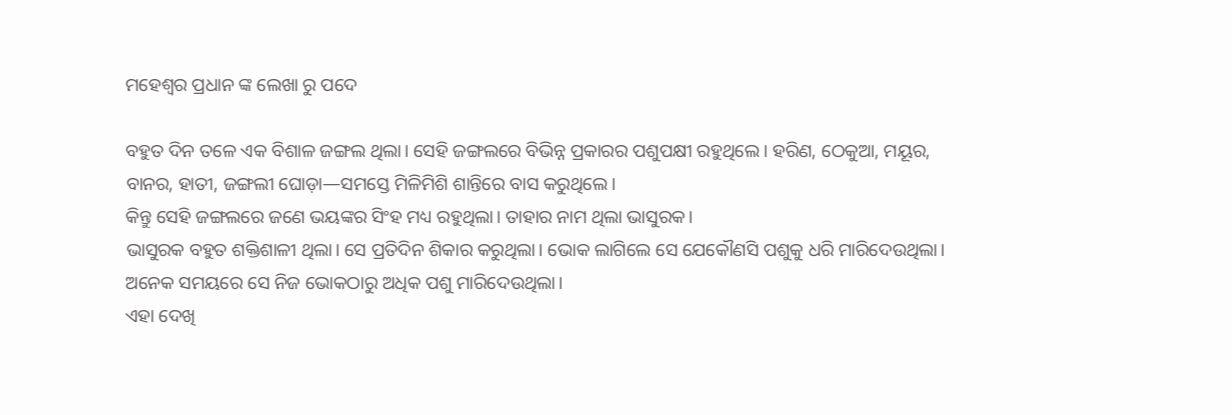ମହେଶ୍ୱର ପ୍ରଧାନ ଙ୍କ ଲେଖା ରୁ ପଦେ

ବହୁତ ଦିନ ତଳେ ଏକ ବିଶାଳ ଜଙ୍ଗଲ ଥିଲା। ସେହି ଜଙ୍ଗଲରେ ବିଭିନ୍ନ ପ୍ରକାରର ପଶୁପକ୍ଷୀ ରହୁଥିଲେ। ହରିଣ, ଠେକୁଆ, ମୟୂର, ବାନର, ହାତୀ, ଜଙ୍ଗଲୀ ଘୋଡ଼ା—ସମସ୍ତେ ମିଳିମିଶି ଶାନ୍ତିରେ ବାସ କରୁଥିଲେ।
କିନ୍ତୁ ସେହି ଜଙ୍ଗଲରେ ଜଣେ ଭୟଙ୍କର ସିଂହ ମଧ୍ୟ ରହୁଥିଲା। ତାହାର ନାମ ଥିଲା ଭାସୁରକ।
ଭାସୁରକ ବହୁତ ଶକ୍ତିଶାଳୀ ଥିଲା। ସେ ପ୍ରତିଦିନ ଶିକାର କରୁଥିଲା। ଭୋକ ଲାଗିଲେ ସେ ଯେକୌଣସି ପଶୁକୁ ଧରି ମାରିଦେଉଥିଲା।
ଅନେକ ସମୟରେ ସେ ନିଜ ଭୋକଠାରୁ ଅଧିକ ପଶୁ ମାରିଦେଉଥିଲା।
ଏହା ଦେଖି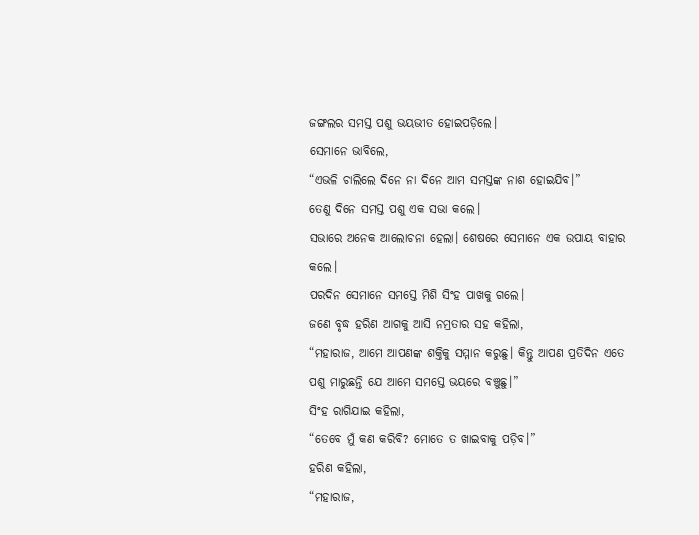ଜଙ୍ଗଲର ସମସ୍ତ ପଶୁ ଭୟଭୀତ ହୋଇପଡ଼ିଲେ।
ସେମାନେ ଭାବିଲେ,
“ଏଭଳି ଚାଲିଲେ ଦିନେ ନା ଦିନେ ଆମ ସମସ୍ତଙ୍କ ନାଶ ହୋଇଯିବ।”
ତେଣୁ ଦିନେ ସମସ୍ତ ପଶୁ ଏକ ସଭା କଲେ।
ସଭାରେ ଅନେକ ଆଲୋଚନା ହେଲା। ଶେଷରେ ସେମାନେ ଏକ ଉପାୟ ବାହାର କଲେ।
ପରଦିନ ସେମାନେ ସମସ୍ତେ ମିଶି ସିଂହ ପାଖକୁ ଗଲେ।
ଜଣେ ବୃଦ୍ଧ ହରିଣ ଆଗକୁ ଆସି ନମ୍ରତାର ସହ କହିଲା,
“ମହାରାଜ, ଆମେ ଆପଣଙ୍କ ଶକ୍ତିକୁ ସମ୍ମାନ କରୁଛୁ। କିନ୍ତୁ ଆପଣ ପ୍ରତିଦିନ ଏତେ ପଶୁ ମାରୁଛନ୍ତି ଯେ ଆମେ ସମସ୍ତେ ଭୟରେ ବଞ୍ଚୁଛୁ।”
ସିଂହ ରାଗିଯାଇ କହିଲା,
“ତେବେ ମୁଁ କଣ କରିବି? ମୋତେ ତ ଖାଇବାକୁ ପଡ଼ିବ।”
ହରିଣ କହିଲା,
“ମହାରାଜ,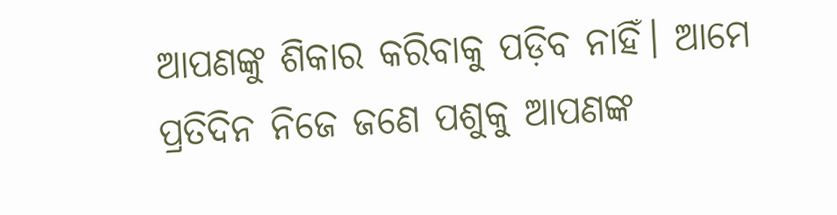ଆପଣଙ୍କୁ ଶିକାର କରିବାକୁ ପଡ଼ିବ ନାହିଁ। ଆମେ ପ୍ରତିଦିନ ନିଜେ ଜଣେ ପଶୁକୁ ଆପଣଙ୍କ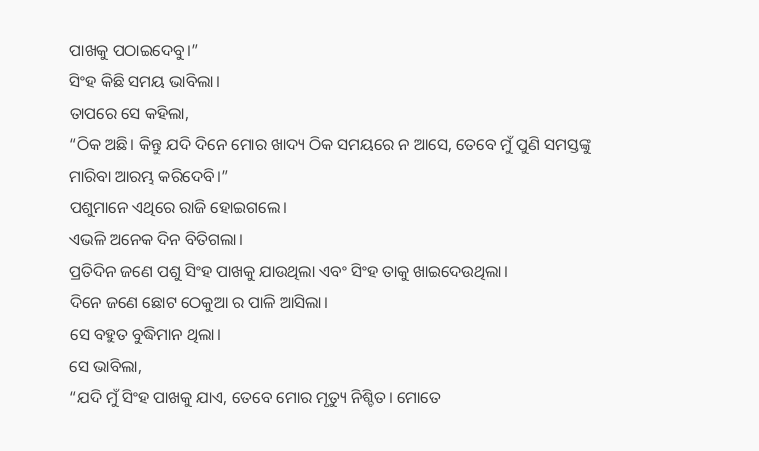ପାଖକୁ ପଠାଇଦେବୁ।”
ସିଂହ କିଛି ସମୟ ଭାବିଲା।
ତାପରେ ସେ କହିଲା,
“ଠିକ ଅଛି। କିନ୍ତୁ ଯଦି ଦିନେ ମୋର ଖାଦ୍ୟ ଠିକ ସମୟରେ ନ ଆସେ, ତେବେ ମୁଁ ପୁଣି ସମସ୍ତଙ୍କୁ ମାରିବା ଆରମ୍ଭ କରିଦେବି।”
ପଶୁମାନେ ଏଥିରେ ରାଜି ହୋଇଗଲେ।
ଏଭଳି ଅନେକ ଦିନ ବିତିଗଲା।
ପ୍ରତିଦିନ ଜଣେ ପଶୁ ସିଂହ ପାଖକୁ ଯାଉଥିଲା ଏବଂ ସିଂହ ତାକୁ ଖାଇଦେଉଥିଲା।
ଦିନେ ଜଣେ ଛୋଟ ଠେକୁଆ ର ପାଳି ଆସିଲା।
ସେ ବହୁତ ବୁଦ୍ଧିମାନ ଥିଲା।
ସେ ଭାବିଲା,
“ଯଦି ମୁଁ ସିଂହ ପାଖକୁ ଯାଏ, ତେବେ ମୋର ମୃତ୍ୟୁ ନିଶ୍ଚିତ। ମୋତେ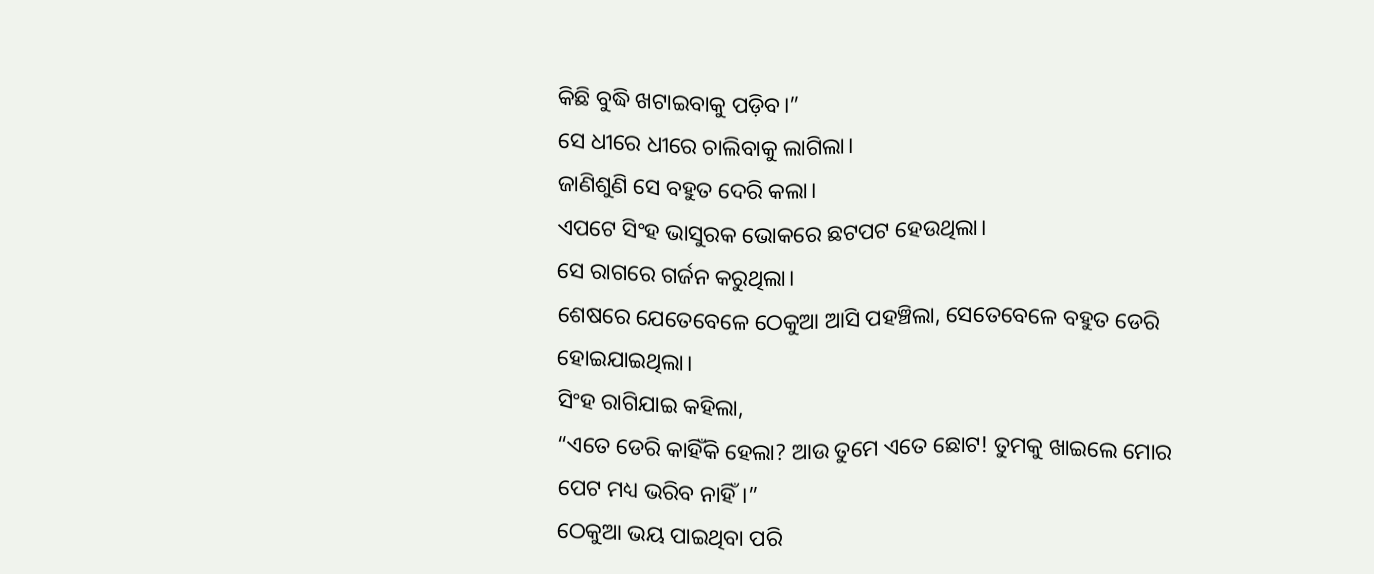କିଛି ବୁଦ୍ଧି ଖଟାଇବାକୁ ପଡ଼ିବ।”
ସେ ଧୀରେ ଧୀରେ ଚାଲିବାକୁ ଲାଗିଲା।
ଜାଣିଶୁଣି ସେ ବହୁତ ଦେରି କଲା।
ଏପଟେ ସିଂହ ଭାସୁରକ ଭୋକରେ ଛଟପଟ ହେଉଥିଲା।
ସେ ରାଗରେ ଗର୍ଜନ କରୁଥିଲା।
ଶେଷରେ ଯେତେବେଳେ ଠେକୁଆ ଆସି ପହଞ୍ଚିଲା, ସେତେବେଳେ ବହୁତ ଡେରି ହୋଇଯାଇଥିଲା।
ସିଂହ ରାଗିଯାଇ କହିଲା,
“ଏତେ ଡେରି କାହିଁକି ହେଲା? ଆଉ ତୁମେ ଏତେ ଛୋଟ! ତୁମକୁ ଖାଇଲେ ମୋର ପେଟ ମଧ୍ୟ ଭରିବ ନାହିଁ।”
ଠେକୁଆ ଭୟ ପାଇଥିବା ପରି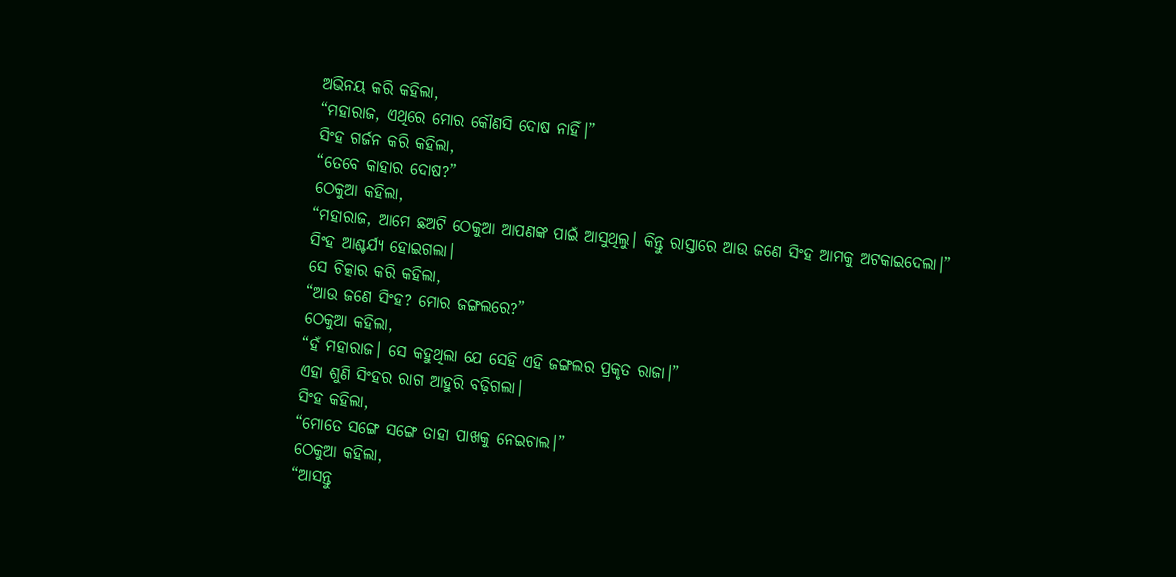ଅଭିନୟ କରି କହିଲା,
“ମହାରାଜ, ଏଥିରେ ମୋର କୌଣସି ଦୋଷ ନାହିଁ।”
ସିଂହ ଗର୍ଜନ କରି କହିଲା,
“ତେବେ କାହାର ଦୋଷ?”
ଠେକୁଆ କହିଲା,
“ମହାରାଜ, ଆମେ ଛଅଟି ଠେକୁଆ ଆପଣଙ୍କ ପାଇଁ ଆସୁଥିଲୁ। କିନ୍ତୁ ରାସ୍ତାରେ ଆଉ ଜଣେ ସିଂହ ଆମକୁ ଅଟକାଇଦେଲା।”
ସିଂହ ଆଶ୍ଚର୍ଯ୍ୟ ହୋଇଗଲା।
ସେ ଚିତ୍କାର କରି କହିଲା,
“ଆଉ ଜଣେ ସିଂହ? ମୋର ଜଙ୍ଗଲରେ?”
ଠେକୁଆ କହିଲା,
“ହଁ ମହାରାଜ। ସେ କହୁଥିଲା ଯେ ସେହି ଏହି ଜଙ୍ଗଲର ପ୍ରକୃତ ରାଜା।”
ଏହା ଶୁଣି ସିଂହର ରାଗ ଆହୁରି ବଢ଼ିଗଲା।
ସିଂହ କହିଲା,
“ମୋତେ ସଙ୍ଗେ ସଙ୍ଗେ ତାହା ପାଖକୁ ନେଇଚାଲ।”
ଠେକୁଆ କହିଲା,
“ଆସନ୍ତୁ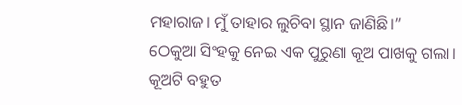ମହାରାଜ। ମୁଁ ତାହାର ଲୁଚିବା ସ୍ଥାନ ଜାଣିଛି।”
ଠେକୁଆ ସିଂହକୁ ନେଇ ଏକ ପୁରୁଣା କୂଅ ପାଖକୁ ଗଲା।
କୂଅଟି ବହୁତ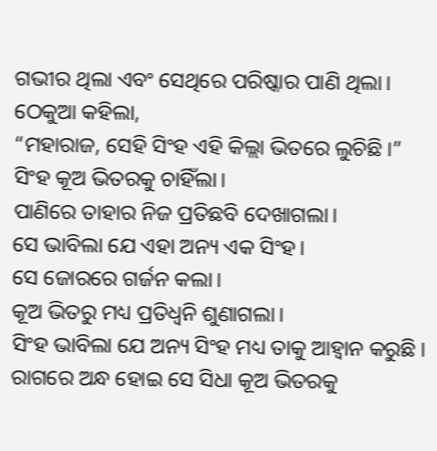ଗଭୀର ଥିଲା ଏବଂ ସେଥିରେ ପରିଷ୍କାର ପାଣି ଥିଲା।
ଠେକୁଆ କହିଲା,
“ମହାରାଜ, ସେହି ସିଂହ ଏହି କିଲ୍ଲା ଭିତରେ ଲୁଚିଛି।”
ସିଂହ କୂଅ ଭିତରକୁ ଚାହିଁଲା।
ପାଣିରେ ତାହାର ନିଜ ପ୍ରତିଛବି ଦେଖାଗଲା।
ସେ ଭାବିଲା ଯେ ଏହା ଅନ୍ୟ ଏକ ସିଂହ।
ସେ ଜୋରରେ ଗର୍ଜନ କଲା।
କୂଅ ଭିତରୁ ମଧ୍ୟ ପ୍ରତିଧ୍ୱନି ଶୁଣାଗଲା।
ସିଂହ ଭାବିଲା ଯେ ଅନ୍ୟ ସିଂହ ମଧ୍ୟ ତାକୁ ଆହ୍ୱାନ କରୁଛି।
ରାଗରେ ଅନ୍ଧ ହୋଇ ସେ ସିଧା କୂଅ ଭିତରକୁ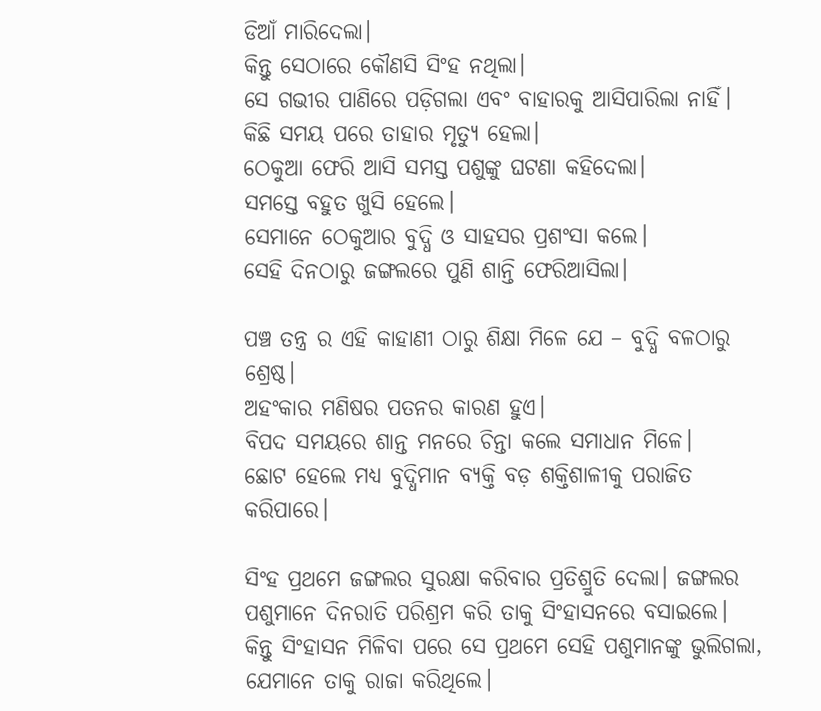ଡିଆଁ ମାରିଦେଲା।
କିନ୍ତୁ ସେଠାରେ କୌଣସି ସିଂହ ନଥିଲା।
ସେ ଗଭୀର ପାଣିରେ ପଡ଼ିଗଲା ଏବଂ ବାହାରକୁ ଆସିପାରିଲା ନାହିଁ।
କିଛି ସମୟ ପରେ ତାହାର ମୃତ୍ୟୁ ହେଲା।
ଠେକୁଆ ଫେରି ଆସି ସମସ୍ତ ପଶୁଙ୍କୁ ଘଟଣା କହିଦେଲା।
ସମସ୍ତେ ବହୁତ ଖୁସି ହେଲେ।
ସେମାନେ ଠେକୁଆର ବୁଦ୍ଧି ଓ ସାହସର ପ୍ରଶଂସା କଲେ।
ସେହି ଦିନଠାରୁ ଜଙ୍ଗଲରେ ପୁଣି ଶାନ୍ତି ଫେରିଆସିଲା।

ପଞ୍ଚ ତନ୍ତ୍ର ର ଏହି କାହାଣୀ ଠାରୁ ଶିକ୍ଷା ମିଳେ ଯେ – ବୁଦ୍ଧି ବଳଠାରୁ ଶ୍ରେଷ୍ଠ।
ଅହଂକାର ମଣିଷର ପତନର କାରଣ ହୁଏ।
ବିପଦ ସମୟରେ ଶାନ୍ତ ମନରେ ଚିନ୍ତା କଲେ ସମାଧାନ ମିଳେ।
ଛୋଟ ହେଲେ ମଧ୍ୟ ବୁଦ୍ଧିମାନ ବ୍ୟକ୍ତି ବଡ଼ ଶକ୍ତିଶାଳୀକୁ ପରାଜିତ କରିପାରେ।

ସିଂହ ପ୍ରଥମେ ଜଙ୍ଗଲର ସୁରକ୍ଷା କରିବାର ପ୍ରତିଶ୍ରୁତି ଦେଲା। ଜଙ୍ଗଲର ପଶୁମାନେ ଦିନରାତି ପରିଶ୍ରମ କରି ତାକୁ ସିଂହାସନରେ ବସାଇଲେ।
କିନ୍ତୁ ସିଂହାସନ ମିଳିବା ପରେ ସେ ପ୍ରଥମେ ସେହି ପଶୁମାନଙ୍କୁ ଭୁଲିଗଲା, ଯେମାନେ ତାକୁ ରାଜା କରିଥିଲେ।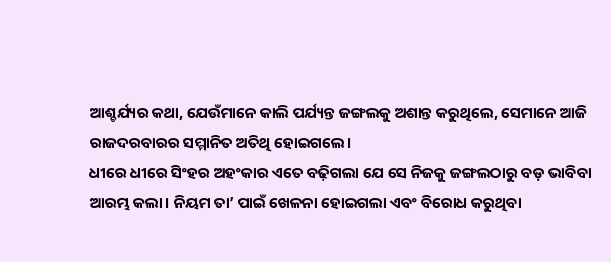ଆଶ୍ଚର୍ଯ୍ୟର କଥା, ଯେଉଁମାନେ କାଲି ପର୍ଯ୍ୟନ୍ତ ଜଙ୍ଗଲକୁ ଅଶାନ୍ତ କରୁଥିଲେ, ସେମାନେ ଆଜି ରାଜଦରବାରର ସମ୍ମାନିତ ଅତିଥି ହୋଇଗଲେ।
ଧୀରେ ଧୀରେ ସିଂହର ଅହଂକାର ଏତେ ବଢ଼ିଗଲା ଯେ ସେ ନିଜକୁ ଜଙ୍ଗଲଠାରୁ ବଡ଼ ଭାବିବା ଆରମ୍ଭ କଲା। ନିୟମ ତା’ ପାଇଁ ଖେଳନା ହୋଇଗଲା ଏବଂ ବିରୋଧ କରୁଥିବା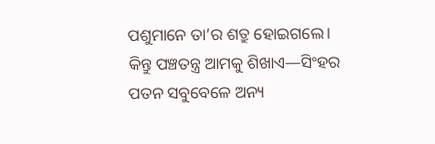ପଶୁମାନେ ତା’ର ଶତ୍ରୁ ହୋଇଗଲେ।
କିନ୍ତୁ ପଞ୍ଚତନ୍ତ୍ର ଆମକୁ ଶିଖାଏ—ସିଂହର ପତନ ସବୁବେଳେ ଅନ୍ୟ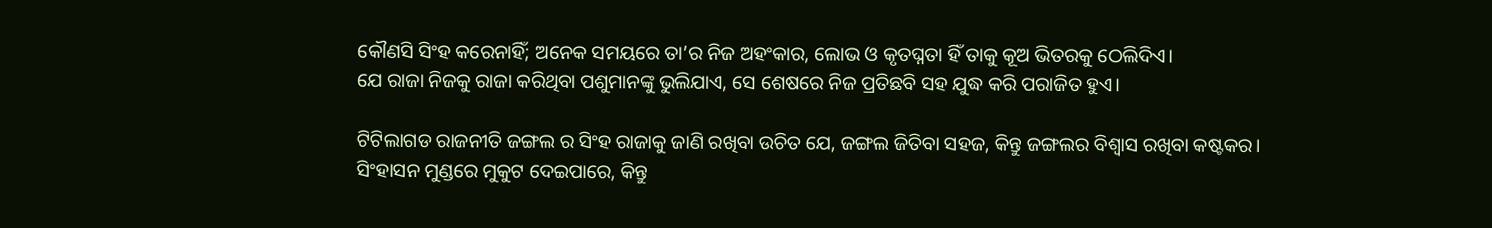କୌଣସି ସିଂହ କରେନାହିଁ; ଅନେକ ସମୟରେ ତା’ର ନିଜ ଅହଂକାର, ଲୋଭ ଓ କୃତଘ୍ନତା ହିଁ ତାକୁ କୂଅ ଭିତରକୁ ଠେଲିଦିଏ।
ଯେ ରାଜା ନିଜକୁ ରାଜା କରିଥିବା ପଶୁମାନଙ୍କୁ ଭୁଲିଯାଏ, ସେ ଶେଷରେ ନିଜ ପ୍ରତିଛବି ସହ ଯୁଦ୍ଧ କରି ପରାଜିତ ହୁଏ।

ଟିଟିଲାଗଡ ରାଜନୀତି ଜଙ୍ଗଲ ର ସିଂହ ରାଜାକୁ ଜାଣି ରଖିବା ଉଚିତ ଯେ, ଜଙ୍ଗଲ ଜିତିବା ସହଜ, କିନ୍ତୁ ଜଙ୍ଗଲର ବିଶ୍ୱାସ ରଖିବା କଷ୍ଟକର।
ସିଂହାସନ ମୁଣ୍ଡରେ ମୁକୁଟ ଦେଇପାରେ, କିନ୍ତୁ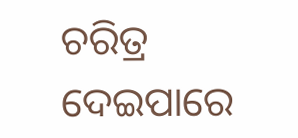ଚରିତ୍ର ଦେଇପାରେ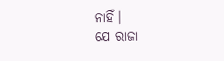ନାହିଁ।
ଯେ ରାଜା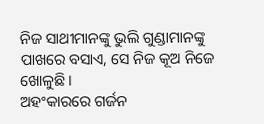ନିଜ ସାଥୀମାନଙ୍କୁ ଭୁଲି ଗୁଣ୍ଡାମାନଙ୍କୁ ପାଖରେ ବସାଏ, ସେ ନିଜ କୂଅ ନିଜେ ଖୋଳୁଛି।
ଅହଂକାରରେ ଗର୍ଜନ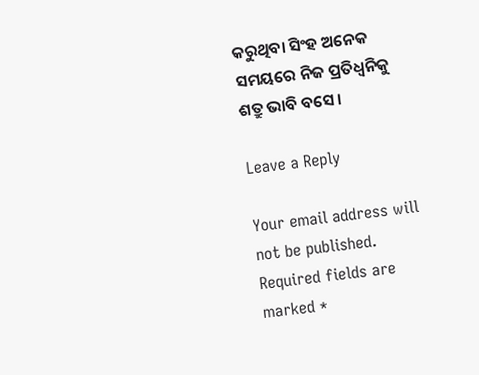କରୁଥିବା ସିଂହ ଅନେକ ସମୟରେ ନିଜ ପ୍ରତିଧ୍ୱନିକୁ ଶତ୍ରୁ ଭାବି ବସେ।

Leave a Reply

Your email address will not be published. Required fields are marked *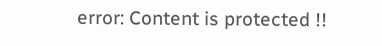error: Content is protected !!